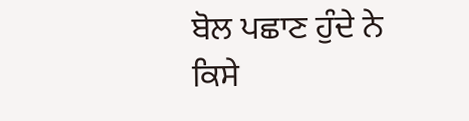ਬੋਲ ਪਛਾਣ ਹੁੰਦੇ ਨੇ
ਕਿਸੇ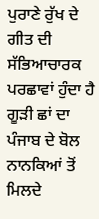ਪੁਰਾਣੇ ਰੁੱਖ ਦੇ ਗੀਤ ਦੀ
ਸੱਭਿਆਚਾਰਕ ਪਰਛਾਵਾਂ ਹੁੰਦਾ ਹੈ ਗੂੜੀ ਛਾਂ ਦਾ
ਪੰਜਾਬ ਦੇ ਬੋਲ
ਨਾਨਕਿਆਂ ਤੋਂ ਮਿਲਦੇ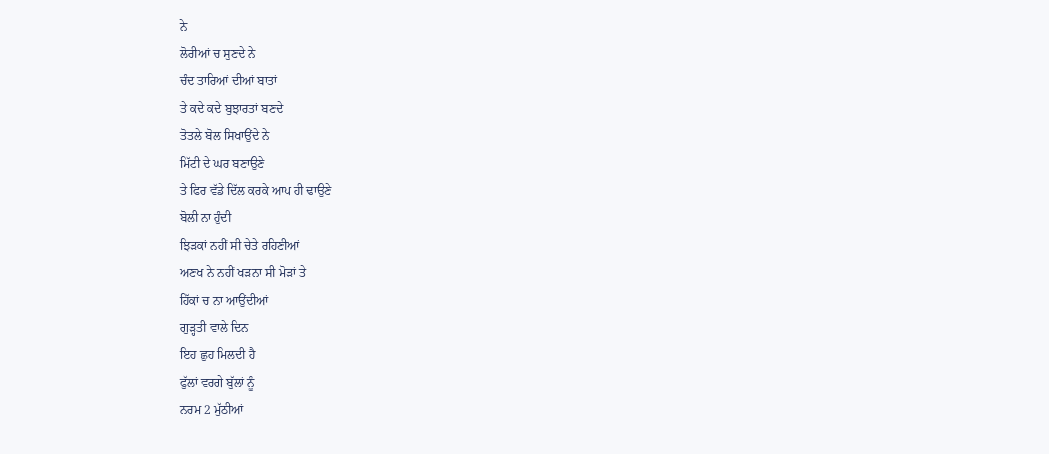ਨੇ
ਲੋਰੀਆਂ ਚ ਸੁਣਦੇ ਨੇ
ਚੰਦ ਤਾਰਿਆਂ ਦੀਆਂ ਬਾਤਾਂ
ਤੇ ਕਦੇ ਕਦੇ ਬੁਝਾਰਤਾਂ ਬਣਦੇ
ਤੋਤਲੇ ਬੋਲ ਸਿਖਾਉਂਦੇ ਨੇ
ਮਿੱਟੀ ਦੇ ਘਰ ਬਣਾਉਣੇ
ਤੇ ਫਿਰ ਵੱਡੇ ਦਿੱਲ ਕਰਕੇ ਆਪ ਹੀ ਢਾਉਣੇ
ਬੋਲੀ ਨਾ ਹੁੰਦੀ
ਝਿੜਕਾਂ ਨਹੀਂ ਸੀ ਚੇਤੇ ਰਹਿਣੀਆਂ
ਅਣਖ ਨੇ ਨਹੀਂ ਖੜਨਾ ਸੀ ਮੋੜਾਂ ਤੇ
ਹਿੱਕਾਂ ਚ ਨਾ ਆਉਂਦੀਆਂ
ਗੁੜ੍ਹਤੀ ਵਾਲੇ ਦਿਨ
ਇਹ ਛੁਹ ਮਿਲਦੀ ਹੈ
ਫੁੱਲਾਂ ਵਰਗੇ ਬੁੱਲਾਂ ਨੂੰ
ਨਰਮ 2 ਮੁੱਠੀਆਂ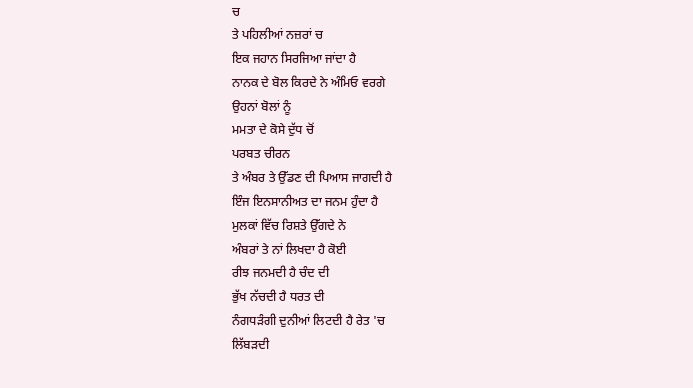ਚ
ਤੇ ਪਹਿਲੀਆਂ ਨਜ਼ਰਾਂ ਚ
ਇਕ ਜਹਾਨ ਸਿਰਜਿਆ ਜਾਂਦਾ ਹੈ
ਨਾਨਕ ਦੇ ਬੋਲ ਕਿਰਦੇ ਨੇ ਅੰਮਿਓ ਵਰਗੇ
ਉਹਨਾਂ ਬੋਲਾਂ ਨੂੰ
ਮਮਤਾ ਦੇ ਕੋਸੇ ਦੁੱਧ ਚੋਂ
ਪਰਬਤ ਚੀਰਨ
ਤੇ ਅੰਬਰ ਤੇ ਉੱਡਣ ਦੀ ਪਿਆਸ ਜਾਗਦੀ ਹੈ
ਇੰਜ ਇਨਸਾਨੀਅਤ ਦਾ ਜਨਮ ਹੁੰਦਾ ਹੈ
ਮੁਲਕਾਂ ਵਿੱਚ ਰਿਸ਼ਤੇ ਉੱਗਦੇ ਨੇ
ਅੰਬਰਾਂ ਤੇ ਨਾਂ ਲਿਖਦਾ ਹੈ ਕੋਈ
ਰੀਝ ਜਨਮਦੀ ਹੈ ਚੰਦ ਦੀ
ਭੁੱਖ ਨੱਚਦੀ ਹੈ ਧਰਤ ਦੀ
ਨੰਗਧੜੰਗੀ ਦੁਨੀਆਂ ਲਿਟਦੀ ਹੈ ਰੇਤ 'ਚ
ਲਿੱਬੜਦੀ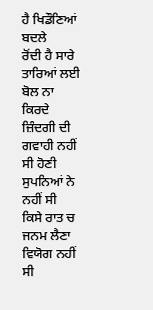ਹੈ ਖਿਡੌਣਿਆਂ ਬਦਲੇ
ਰੋਂਦੀ ਹੈ ਸਾਰੇ ਤਾਰਿਆਂ ਲਈ
ਬੋਲ ਨਾ ਕਿਰਦੇ
ਜ਼ਿੰਦਗੀ ਦੀ ਗਵਾਹੀ ਨਹੀਂ ਸੀ ਹੋਣੀ
ਸੁਪਨਿਆਂ ਨੇ ਨਹੀਂ ਸੀ
ਕਿਸੇ ਰਾਤ ਚ ਜਨਮ ਲੈਣਾ
ਵਿਯੋਗ ਨਹੀਂ ਸੀ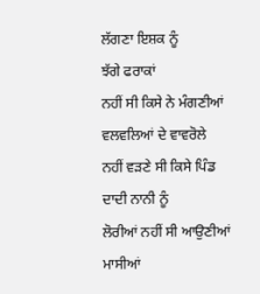ਲੱਗਣਾ ਇਸ਼ਕ ਨੂੰ
ਝੱਗੇ ਫਰਾਕਾਂ
ਨਹੀਂ ਸੀ ਕਿਸੇ ਨੇ ਮੰਗਣੀਆਂ
ਵਲਵਲਿਆਂ ਦੇ ਵਾਵਰੋਲੇ
ਨਹੀਂ ਵੜਣੇ ਸੀ ਕਿਸੇ ਪਿੰਡ
ਦਾਦੀ ਨਾਨੀ ਨੂੰ
ਲੋਰੀਆਂ ਨਹੀਂ ਸੀ ਆਉਣੀਆਂ
ਮਾਸੀਆਂ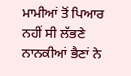ਮਾਮੀਆਂ ਤੋਂ ਪਿਆਰ ਨਹੀਂ ਸੀ ਲੱਭਣੇ
ਨਾਨਕੀਆਂ ਭੈਣਾਂ ਨੇ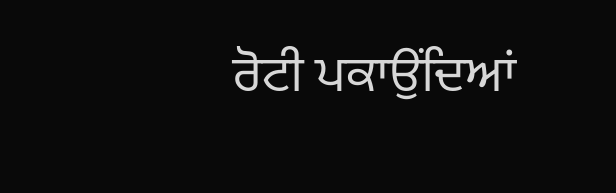ਰੋਟੀ ਪਕਾਉਂਦਿਆਂ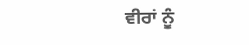ਵੀਰਾਂ ਨੂੰ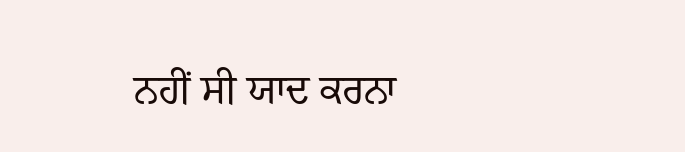ਨਹੀਂ ਸੀ ਯਾਦ ਕਰਨਾ